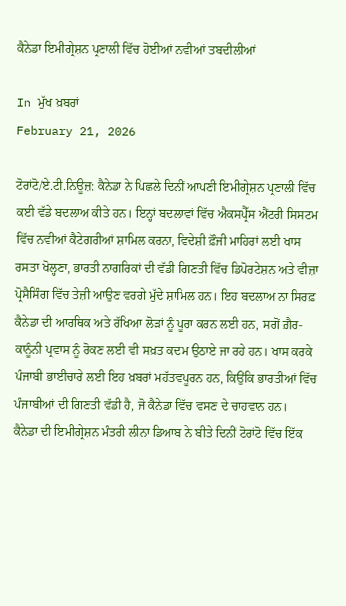ਕੈਨੇਡਾ ਇਮੀਗ੍ਰੇਸ਼ਨ ਪ੍ਰਣਾਲੀ ਵਿੱਚ ਹੋਈਆਂ ਨਵੀਆਂ ਤਬਦੀਲੀਆਂ

In ਮੁੱਖ ਖ਼ਬਰਾਂ
February 21, 2026

ਟੋਰਾਂਟੋ/ਏ.ਟੀ.ਨਿਊਜ਼: ਕੈਨੇਡਾ ਨੇ ਪਿਛਲੇ ਦਿਨੀਂ ਆਪਣੀ ਇਮੀਗ੍ਰੇਸ਼ਨ ਪ੍ਰਣਾਲੀ ਵਿੱਚ ਕਈ ਵੱਡੇ ਬਦਲਾਅ ਕੀਤੇ ਹਨ। ਇਨ੍ਹਾਂ ਬਦਲਾਵਾਂ ਵਿੱਚ ਐਕਸਪ੍ਰੈੱਸ ਐਂਟਰੀ ਸਿਸਟਮ ਵਿੱਚ ਨਵੀਆਂ ਕੈਟੇਗਰੀਆਂ ਸ਼ਾਮਿਲ ਕਰਨਾ, ਵਿਦੇਸ਼ੀ ਫ਼ੌਜੀ ਮਾਹਿਰਾਂ ਲਈ ਖਾਸ ਰਸਤਾ ਖੋਲ੍ਹਣਾ, ਭਾਰਤੀ ਨਾਗਰਿਕਾਂ ਦੀ ਵੱਡੀ ਗਿਣਤੀ ਵਿੱਚ ਡਿਪੋਰਟੇਸ਼ਨ ਅਤੇ ਵੀਜ਼ਾ ਪ੍ਰੋਸੈਸਿੰਗ ਵਿੱਚ ਤੇਜ਼ੀ ਆਉਣ ਵਰਗੇ ਮੁੱਦੇ ਸ਼ਾਮਿਲ ਹਨ। ਇਹ ਬਦਲਾਅ ਨਾ ਸਿਰਫ਼ ਕੈਨੇਡਾ ਦੀ ਆਰਥਿਕ ਅਤੇ ਰੱਖਿਆ ਲੋੜਾਂ ਨੂੰ ਪੂਰਾ ਕਰਨ ਲਈ ਹਨ, ਸਗੋਂ ਗ਼ੈਰ-ਕਾਨੂੰਨੀ ਪ੍ਰਵਾਸ ਨੂੰ ਰੋਕਣ ਲਈ ਵੀ ਸਖ਼ਤ ਕਦਮ ਉਠਾਏ ਜਾ ਰਹੇ ਹਨ। ਖਾਸ ਕਰਕੇ ਪੰਜਾਬੀ ਭਾਈਚਾਰੇ ਲਈ ਇਹ ਖ਼ਬਰਾਂ ਮਹੱਤਵਪੂਰਨ ਹਨ, ਕਿਉਂਕਿ ਭਾਰਤੀਆਂ ਵਿੱਚ ਪੰਜਾਬੀਆਂ ਦੀ ਗਿਣਤੀ ਵੱਡੀ ਹੈ, ਜੋ ਕੈਨੇਡਾ ਵਿੱਚ ਵਸਣ ਦੇ ਚਾਹਵਾਨ ਹਨ।
ਕੈਨੇਡਾ ਦੀ ਇਮੀਗ੍ਰੇਸ਼ਨ ਮੰਤਰੀ ਲੀਨਾ ਡਿਆਬ ਨੇ ਬੀਤੇ ਦਿਨੀਂ ਟੋਰਾਂਟੋ ਵਿੱਚ ਇੱਕ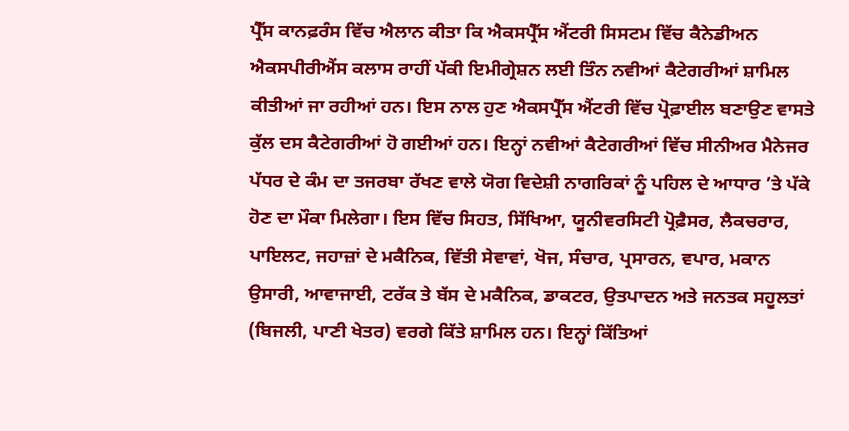ਪ੍ਰੈੱਸ ਕਾਨਫ਼ਰੰਸ ਵਿੱਚ ਐਲਾਨ ਕੀਤਾ ਕਿ ਐਕਸਪ੍ਰੈੱਸ ਐਂਟਰੀ ਸਿਸਟਮ ਵਿੱਚ ਕੈਨੇਡੀਅਨ ਐਕਸਪੀਰੀਐਂਸ ਕਲਾਸ ਰਾਹੀਂ ਪੱਕੀ ਇਮੀਗ੍ਰੇਸ਼ਨ ਲਈ ਤਿੰਨ ਨਵੀਆਂ ਕੈਟੇਗਰੀਆਂ ਸ਼ਾਮਿਲ ਕੀਤੀਆਂ ਜਾ ਰਹੀਆਂ ਹਨ। ਇਸ ਨਾਲ ਹੁਣ ਐਕਸਪ੍ਰੈੱਸ ਐਂਟਰੀ ਵਿੱਚ ਪ੍ਰੋਫ਼ਾਈਲ ਬਣਾਉਣ ਵਾਸਤੇ ਕੁੱਲ ਦਸ ਕੈਟੇਗਰੀਆਂ ਹੋ ਗਈਆਂ ਹਨ। ਇਨ੍ਹਾਂ ਨਵੀਆਂ ਕੈਟੇਗਰੀਆਂ ਵਿੱਚ ਸੀਨੀਅਰ ਮੈਨੇਜਰ ਪੱਧਰ ਦੇ ਕੰਮ ਦਾ ਤਜਰਬਾ ਰੱਖਣ ਵਾਲੇ ਯੋਗ ਵਿਦੇਸ਼ੀ ਨਾਗਰਿਕਾਂ ਨੂੰ ਪਹਿਲ ਦੇ ਆਧਾਰ ’ਤੇ ਪੱਕੇ ਹੋਣ ਦਾ ਮੌਕਾ ਮਿਲੇਗਾ। ਇਸ ਵਿੱਚ ਸਿਹਤ, ਸਿੱਖਿਆ, ਯੂਨੀਵਰਸਿਟੀ ਪ੍ਰੋਫ਼ੈਸਰ, ਲੈਕਚਰਾਰ, ਪਾਇਲਟ, ਜਹਾਜ਼ਾਂ ਦੇ ਮਕੈਨਿਕ, ਵਿੱਤੀ ਸੇਵਾਵਾਂ, ਖੋਜ, ਸੰਚਾਰ, ਪ੍ਰਸਾਰਨ, ਵਪਾਰ, ਮਕਾਨ ਉਸਾਰੀ, ਆਵਾਜਾਈ, ਟਰੱਕ ਤੇ ਬੱਸ ਦੇ ਮਕੈਨਿਕ, ਡਾਕਟਰ, ਉਤਪਾਦਨ ਅਤੇ ਜਨਤਕ ਸਹੂਲਤਾਂ (ਬਿਜਲੀ, ਪਾਣੀ ਖੇਤਰ) ਵਰਗੇ ਕਿੱਤੇ ਸ਼ਾਮਿਲ ਹਨ। ਇਨ੍ਹਾਂ ਕਿੱਤਿਆਂ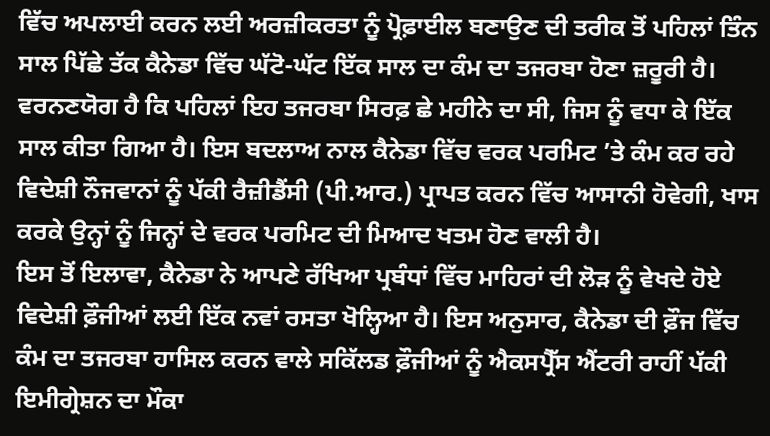ਵਿੱਚ ਅਪਲਾਈ ਕਰਨ ਲਈ ਅਰਜ਼ੀਕਰਤਾ ਨੂੰ ਪ੍ਰੋਫ਼ਾਈਲ ਬਣਾਉਣ ਦੀ ਤਰੀਕ ਤੋਂ ਪਹਿਲਾਂ ਤਿੰਨ ਸਾਲ ਪਿੱਛੇ ਤੱਕ ਕੈਨੇਡਾ ਵਿੱਚ ਘੱਟੋ-ਘੱਟ ਇੱਕ ਸਾਲ ਦਾ ਕੰਮ ਦਾ ਤਜਰਬਾ ਹੋਣਾ ਜ਼ਰੂਰੀ ਹੈ। ਵਰਨਣਯੋਗ ਹੈ ਕਿ ਪਹਿਲਾਂ ਇਹ ਤਜਰਬਾ ਸਿਰਫ਼ ਛੇ ਮਹੀਨੇ ਦਾ ਸੀ, ਜਿਸ ਨੂੰ ਵਧਾ ਕੇ ਇੱਕ ਸਾਲ ਕੀਤਾ ਗਿਆ ਹੈ। ਇਸ ਬਦਲਾਅ ਨਾਲ ਕੈਨੇਡਾ ਵਿੱਚ ਵਰਕ ਪਰਮਿਟ ’ਤੇ ਕੰਮ ਕਰ ਰਹੇ ਵਿਦੇਸ਼ੀ ਨੌਜਵਾਨਾਂ ਨੂੰ ਪੱਕੀ ਰੈਜ਼ੀਡੈਂਸੀ (ਪੀ.ਆਰ.) ਪ੍ਰਾਪਤ ਕਰਨ ਵਿੱਚ ਆਸਾਨੀ ਹੋਵੇਗੀ, ਖਾਸ ਕਰਕੇ ਉਨ੍ਹਾਂ ਨੂੰ ਜਿਨ੍ਹਾਂ ਦੇ ਵਰਕ ਪਰਮਿਟ ਦੀ ਮਿਆਦ ਖਤਮ ਹੋਣ ਵਾਲੀ ਹੈ।
ਇਸ ਤੋਂ ਇਲਾਵਾ, ਕੈਨੇਡਾ ਨੇ ਆਪਣੇ ਰੱਖਿਆ ਪ੍ਰਬੰਧਾਂ ਵਿੱਚ ਮਾਹਿਰਾਂ ਦੀ ਲੋੜ ਨੂੰ ਵੇਖਦੇ ਹੋਏ ਵਿਦੇਸ਼ੀ ਫ਼ੌਜੀਆਂ ਲਈ ਇੱਕ ਨਵਾਂ ਰਸਤਾ ਖੋਲ੍ਹਿਆ ਹੈ। ਇਸ ਅਨੁਸਾਰ, ਕੈਨੇਡਾ ਦੀ ਫ਼ੌਜ ਵਿੱਚ ਕੰਮ ਦਾ ਤਜਰਬਾ ਹਾਸਿਲ ਕਰਨ ਵਾਲੇ ਸਕਿੱਲਡ ਫ਼ੌਜੀਆਂ ਨੂੰ ਐਕਸਪ੍ਰੈੱਸ ਐਂਟਰੀ ਰਾਹੀਂ ਪੱਕੀ ਇਮੀਗ੍ਰੇਸ਼ਨ ਦਾ ਮੌਕਾ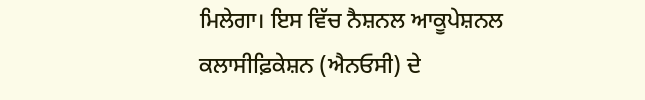ਮਿਲੇਗਾ। ਇਸ ਵਿੱਚ ਨੈਸ਼ਨਲ ਆਕੂਪੇਸ਼ਨਲ ਕਲਾਸੀਫ਼ਿਕੇਸ਼ਨ (ਐਨਓਸੀ) ਦੇ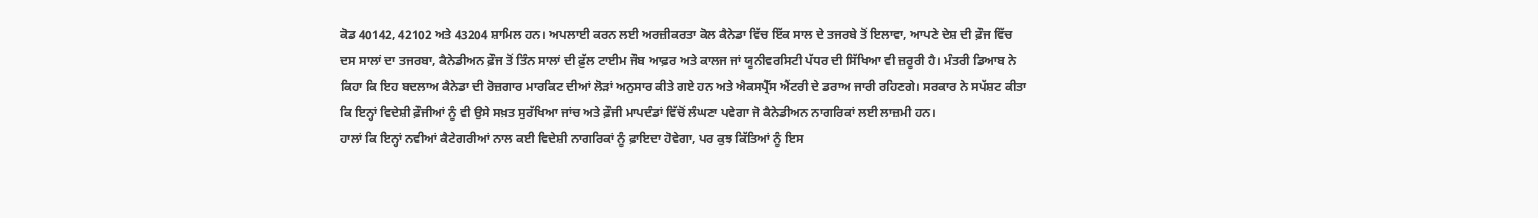ਕੋਡ 40142, 42102 ਅਤੇ 43204 ਸ਼ਾਮਿਲ ਹਨ। ਅਪਲਾਈ ਕਰਨ ਲਈ ਅਰਜ਼ੀਕਰਤਾ ਕੋਲ ਕੈਨੇਡਾ ਵਿੱਚ ਇੱਕ ਸਾਲ ਦੇ ਤਜਰਬੇ ਤੋਂ ਇਲਾਵਾ, ਆਪਣੇ ਦੇਸ਼ ਦੀ ਫ਼ੌਜ ਵਿੱਚ ਦਸ ਸਾਲਾਂ ਦਾ ਤਜਰਬਾ, ਕੈਨੇਡੀਅਨ ਫ਼ੌਜ ਤੋਂ ਤਿੰਨ ਸਾਲਾਂ ਦੀ ਫ਼ੁੱਲ ਟਾਈਮ ਜੌਬ ਆਫ਼ਰ ਅਤੇ ਕਾਲਜ ਜਾਂ ਯੂਨੀਵਰਸਿਟੀ ਪੱਧਰ ਦੀ ਸਿੱਖਿਆ ਵੀ ਜ਼ਰੂਰੀ ਹੈ। ਮੰਤਰੀ ਡਿਆਬ ਨੇ ਕਿਹਾ ਕਿ ਇਹ ਬਦਲਾਅ ਕੈਨੇਡਾ ਦੀ ਰੋਜ਼ਗਾਰ ਮਾਰਕਿਟ ਦੀਆਂ ਲੋੜਾਂ ਅਨੁਸਾਰ ਕੀਤੇ ਗਏ ਹਨ ਅਤੇ ਐਕਸਪ੍ਰੈੱਸ ਐਂਟਰੀ ਦੇ ਡਰਾਅ ਜਾਰੀ ਰਹਿਣਗੇ। ਸਰਕਾਰ ਨੇ ਸਪੱਸ਼ਟ ਕੀਤਾ ਕਿ ਇਨ੍ਹਾਂ ਵਿਦੇਸ਼ੀ ਫ਼ੌਜੀਆਂ ਨੂੰ ਵੀ ਉਸੇ ਸਖ਼ਤ ਸੁਰੱਖਿਆ ਜਾਂਚ ਅਤੇ ਫ਼ੌਜੀ ਮਾਪਦੰਡਾਂ ਵਿੱਚੋਂ ਲੰਘਣਾ ਪਵੇਗਾ ਜੋ ਕੈਨੇਡੀਅਨ ਨਾਗਰਿਕਾਂ ਲਈ ਲਾਜ਼ਮੀ ਹਨ।
ਹਾਲਾਂ ਕਿ ਇਨ੍ਹਾਂ ਨਵੀਆਂ ਕੈਟੇਗਰੀਆਂ ਨਾਲ ਕਈ ਵਿਦੇਸ਼ੀ ਨਾਗਰਿਕਾਂ ਨੂੰ ਫ਼ਾਇਦਾ ਹੋਵੇਗਾ, ਪਰ ਕੁਝ ਕਿੱਤਿਆਂ ਨੂੰ ਇਸ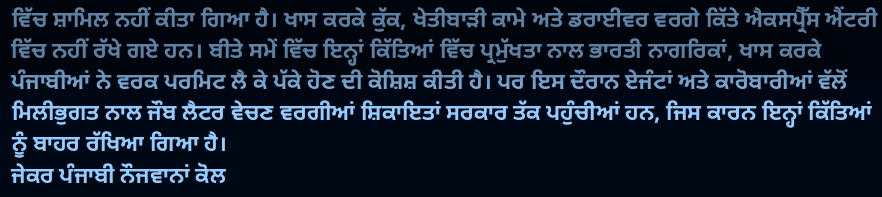ਵਿੱਚ ਸ਼ਾਮਿਲ ਨਹੀਂ ਕੀਤਾ ਗਿਆ ਹੈ। ਖਾਸ ਕਰਕੇ ਕੁੱਕ, ਖੇਤੀਬਾੜੀ ਕਾਮੇ ਅਤੇ ਡਰਾਈਵਰ ਵਰਗੇ ਕਿੱਤੇ ਐਕਸਪ੍ਰੈੱਸ ਐਂਟਰੀ ਵਿੱਚ ਨਹੀਂ ਰੱਖੇ ਗਏ ਹਨ। ਬੀਤੇ ਸਮੇਂ ਵਿੱਚ ਇਨ੍ਹਾਂ ਕਿੱਤਿਆਂ ਵਿੱਚ ਪ੍ਰਮੁੱਖਤਾ ਨਾਲ ਭਾਰਤੀ ਨਾਗਰਿਕਾਂ, ਖਾਸ ਕਰਕੇ ਪੰਜਾਬੀਆਂ ਨੇ ਵਰਕ ਪਰਮਿਟ ਲੈ ਕੇ ਪੱਕੇ ਹੋਣ ਦੀ ਕੋਸ਼ਿਸ਼ ਕੀਤੀ ਹੈ। ਪਰ ਇਸ ਦੌਰਾਨ ਏਜੰਟਾਂ ਅਤੇ ਕਾਰੋਬਾਰੀਆਂ ਵੱਲੋਂ ਮਿਲੀਭੁਗਤ ਨਾਲ ਜੌਬ ਲੈਟਰ ਵੇਚਣ ਵਰਗੀਆਂ ਸ਼ਿਕਾਇਤਾਂ ਸਰਕਾਰ ਤੱਕ ਪਹੁੰਚੀਆਂ ਹਨ, ਜਿਸ ਕਾਰਨ ਇਨ੍ਹਾਂ ਕਿੱਤਿਆਂ ਨੂੰ ਬਾਹਰ ਰੱਖਿਆ ਗਿਆ ਹੈ।
ਜੇਕਰ ਪੰਜਾਬੀ ਨੌਜਵਾਨਾਂ ਕੋਲ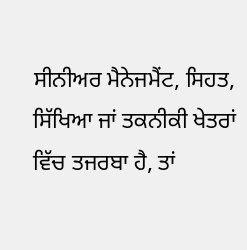ਸੀਨੀਅਰ ਮੈਨੇਜਮੈਂਟ, ਸਿਹਤ, ਸਿੱਖਿਆ ਜਾਂ ਤਕਨੀਕੀ ਖੇਤਰਾਂ ਵਿੱਚ ਤਜਰਬਾ ਹੈ, ਤਾਂ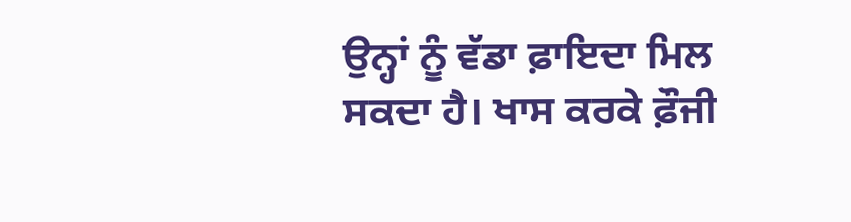ਉਨ੍ਹਾਂ ਨੂੰ ਵੱਡਾ ਫ਼ਾਇਦਾ ਮਿਲ ਸਕਦਾ ਹੈ। ਖਾਸ ਕਰਕੇ ਫ਼ੌਜੀ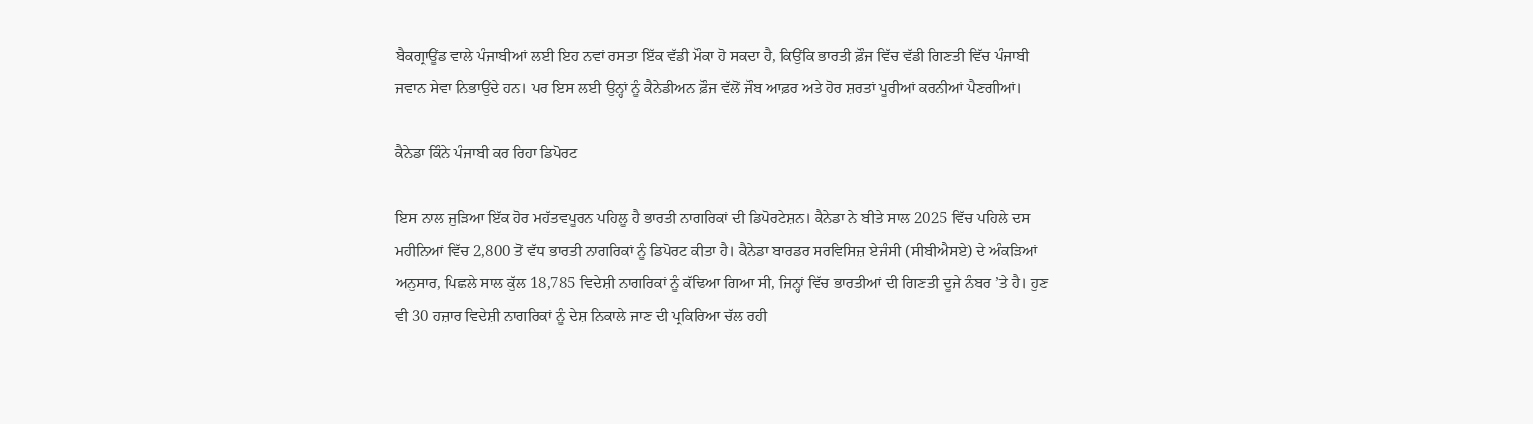ਬੈਕਗ੍ਰਾਊਂਡ ਵਾਲੇ ਪੰਜਾਬੀਆਂ ਲਈ ਇਹ ਨਵਾਂ ਰਸਤਾ ਇੱਕ ਵੱਡੀ ਮੌਕਾ ਹੋ ਸਕਦਾ ਹੈ, ਕਿਉਂਕਿ ਭਾਰਤੀ ਫ਼ੌਜ ਵਿੱਚ ਵੱਡੀ ਗਿਣਤੀ ਵਿੱਚ ਪੰਜਾਬੀ ਜਵਾਨ ਸੇਵਾ ਨਿਭਾਉਂਦੇ ਹਨ। ਪਰ ਇਸ ਲਈ ਉਨ੍ਹਾਂ ਨੂੰ ਕੈਨੇਡੀਅਨ ਫ਼ੌਜ ਵੱਲੋਂ ਜੌਬ ਆਫ਼ਰ ਅਤੇ ਹੋਰ ਸ਼ਰਤਾਂ ਪੂਰੀਆਂ ਕਰਨੀਆਂ ਪੈਣਗੀਆਂ।

ਕੈਨੇਡਾ ਕਿੰਨੇ ਪੰਜਾਬੀ ਕਰ ਰਿਹਾ ਡਿਪੋਰਟ

ਇਸ ਨਾਲ ਜੁੜਿਆ ਇੱਕ ਹੋਰ ਮਹੱਤਵਪੂਰਨ ਪਹਿਲੂ ਹੈ ਭਾਰਤੀ ਨਾਗਰਿਕਾਂ ਦੀ ਡਿਪੋਰਟੇਸ਼ਨ। ਕੈਨੇਡਾ ਨੇ ਬੀਤੇ ਸਾਲ 2025 ਵਿੱਚ ਪਹਿਲੇ ਦਸ ਮਹੀਨਿਆਂ ਵਿੱਚ 2,800 ਤੋਂ ਵੱਧ ਭਾਰਤੀ ਨਾਗਰਿਕਾਂ ਨੂੰ ਡਿਪੋਰਟ ਕੀਤਾ ਹੈ। ਕੈਨੇਡਾ ਬਾਰਡਰ ਸਰਵਿਸਿਜ਼ ਏਜੰਸੀ (ਸੀਬੀਐਸਏ) ਦੇ ਅੰਕੜਿਆਂ ਅਨੁਸਾਰ, ਪਿਛਲੇ ਸਾਲ ਕੁੱਲ 18,785 ਵਿਦੇਸ਼ੀ ਨਾਗਰਿਕਾਂ ਨੂੰ ਕੱਢਿਆ ਗਿਆ ਸੀ, ਜਿਨ੍ਹਾਂ ਵਿੱਚ ਭਾਰਤੀਆਂ ਦੀ ਗਿਣਤੀ ਦੂਜੇ ਨੰਬਰ ’ਤੇ ਹੈ। ਹੁਣ ਵੀ 30 ਹਜ਼ਾਰ ਵਿਦੇਸ਼ੀ ਨਾਗਰਿਕਾਂ ਨੂੰ ਦੇਸ਼ ਨਿਕਾਲੇ ਜਾਣ ਦੀ ਪ੍ਰਕਿਰਿਆ ਚੱਲ ਰਹੀ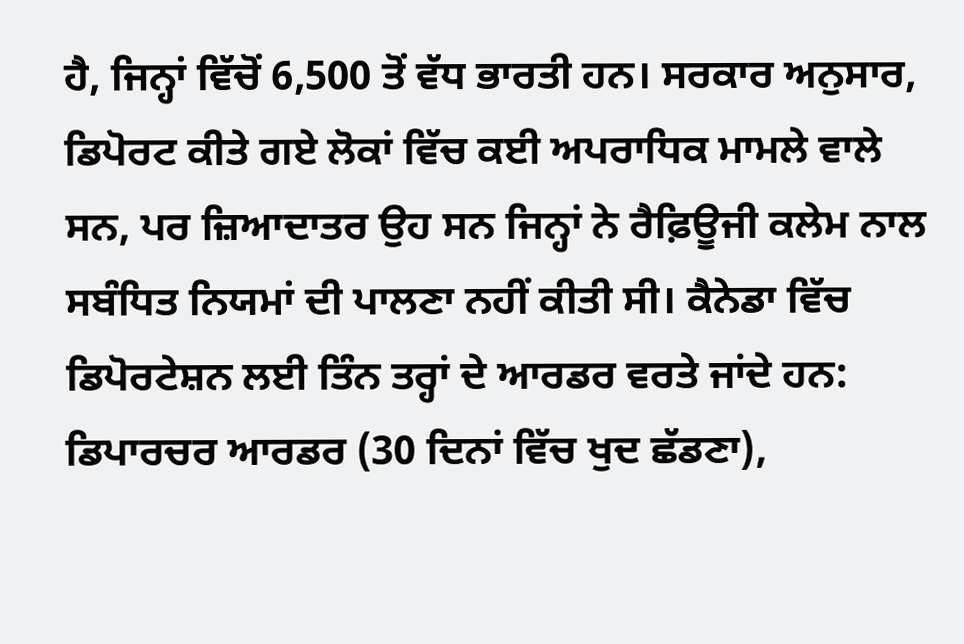ਹੈ, ਜਿਨ੍ਹਾਂ ਵਿੱਚੋਂ 6,500 ਤੋਂ ਵੱਧ ਭਾਰਤੀ ਹਨ। ਸਰਕਾਰ ਅਨੁਸਾਰ, ਡਿਪੋਰਟ ਕੀਤੇ ਗਏ ਲੋਕਾਂ ਵਿੱਚ ਕਈ ਅਪਰਾਧਿਕ ਮਾਮਲੇ ਵਾਲੇ ਸਨ, ਪਰ ਜ਼ਿਆਦਾਤਰ ਉਹ ਸਨ ਜਿਨ੍ਹਾਂ ਨੇ ਰੈਫ਼ਿਊਜੀ ਕਲੇਮ ਨਾਲ ਸਬੰਧਿਤ ਨਿਯਮਾਂ ਦੀ ਪਾਲਣਾ ਨਹੀਂ ਕੀਤੀ ਸੀ। ਕੈਨੇਡਾ ਵਿੱਚ ਡਿਪੋਰਟੇਸ਼ਨ ਲਈ ਤਿੰਨ ਤਰ੍ਹਾਂ ਦੇ ਆਰਡਰ ਵਰਤੇ ਜਾਂਦੇ ਹਨ: ਡਿਪਾਰਚਰ ਆਰਡਰ (30 ਦਿਨਾਂ ਵਿੱਚ ਖੁਦ ਛੱਡਣਾ),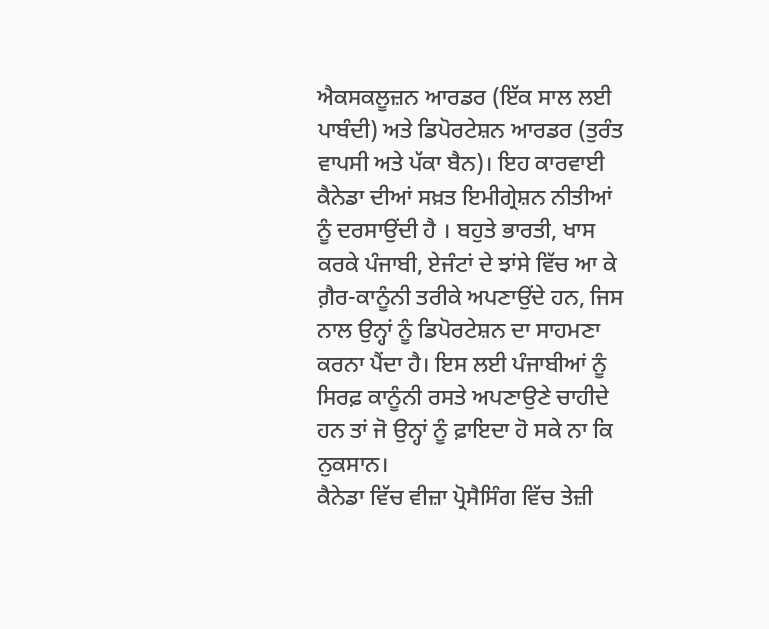ਐਕਸਕਲੂਜ਼ਨ ਆਰਡਰ (ਇੱਕ ਸਾਲ ਲਈ ਪਾਬੰਦੀ) ਅਤੇ ਡਿਪੋਰਟੇਸ਼ਨ ਆਰਡਰ (ਤੁਰੰਤ ਵਾਪਸੀ ਅਤੇ ਪੱਕਾ ਬੈਨ)। ਇਹ ਕਾਰਵਾਈ ਕੈਨੇਡਾ ਦੀਆਂ ਸਖ਼ਤ ਇਮੀਗ੍ਰੇਸ਼ਨ ਨੀਤੀਆਂ ਨੂੰ ਦਰਸਾਉਂਦੀ ਹੈ । ਬਹੁਤੇ ਭਾਰਤੀ, ਖਾਸ ਕਰਕੇ ਪੰਜਾਬੀ, ਏਜੰਟਾਂ ਦੇ ਝਾਂਸੇ ਵਿੱਚ ਆ ਕੇ ਗ਼ੈਰ-ਕਾਨੂੰਨੀ ਤਰੀਕੇ ਅਪਣਾਉਂਦੇ ਹਨ, ਜਿਸ ਨਾਲ ਉਨ੍ਹਾਂ ਨੂੰ ਡਿਪੋਰਟੇਸ਼ਨ ਦਾ ਸਾਹਮਣਾ ਕਰਨਾ ਪੈਂਦਾ ਹੈ। ਇਸ ਲਈ ਪੰਜਾਬੀਆਂ ਨੂੰ ਸਿਰਫ਼ ਕਾਨੂੰਨੀ ਰਸਤੇ ਅਪਣਾਉਣੇ ਚਾਹੀਦੇ ਹਨ ਤਾਂ ਜੋ ਉਨ੍ਹਾਂ ਨੂੰ ਫ਼ਾਇਦਾ ਹੋ ਸਕੇ ਨਾ ਕਿ ਨੁਕਸਾਨ।
ਕੈਨੇਡਾ ਵਿੱਚ ਵੀਜ਼ਾ ਪ੍ਰੋਸੈਸਿੰਗ ਵਿੱਚ ਤੇਜ਼ੀ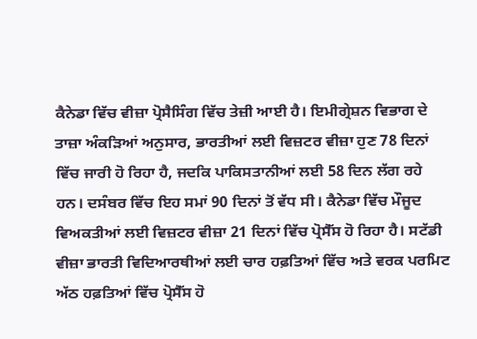ਕੈਨੇਡਾ ਵਿੱਚ ਵੀਜ਼ਾ ਪ੍ਰੋਸੈਸਿੰਗ ਵਿੱਚ ਤੇਜ਼ੀ ਆਈ ਹੈ। ਇਮੀਗ੍ਰੇਸ਼ਨ ਵਿਭਾਗ ਦੇ ਤਾਜ਼ਾ ਅੰਕੜਿਆਂ ਅਨੁਸਾਰ, ਭਾਰਤੀਆਂ ਲਈ ਵਿਜ਼ਟਰ ਵੀਜ਼ਾ ਹੁਣ 78 ਦਿਨਾਂ ਵਿੱਚ ਜਾਰੀ ਹੋ ਰਿਹਾ ਹੈ, ਜਦਕਿ ਪਾਕਿਸਤਾਨੀਆਂ ਲਈ 58 ਦਿਨ ਲੱਗ ਰਹੇ ਹਨ। ਦਸੰਬਰ ਵਿੱਚ ਇਹ ਸਮਾਂ 90 ਦਿਨਾਂ ਤੋਂ ਵੱਧ ਸੀ। ਕੈਨੇਡਾ ਵਿੱਚ ਮੌਜੂਦ ਵਿਅਕਤੀਆਂ ਲਈ ਵਿਜ਼ਟਰ ਵੀਜ਼ਾ 21 ਦਿਨਾਂ ਵਿੱਚ ਪ੍ਰੋਸੈੱਸ ਹੋ ਰਿਹਾ ਹੈ। ਸਟੱਡੀ ਵੀਜ਼ਾ ਭਾਰਤੀ ਵਿਦਿਆਰਥੀਆਂ ਲਈ ਚਾਰ ਹਫ਼ਤਿਆਂ ਵਿੱਚ ਅਤੇ ਵਰਕ ਪਰਮਿਟ ਅੱਠ ਹਫ਼ਤਿਆਂ ਵਿੱਚ ਪ੍ਰੋਸੈੱਸ ਹੋ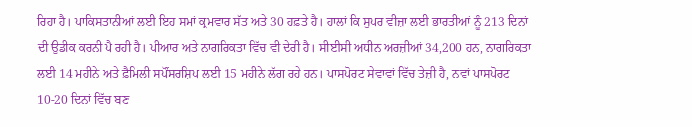ਰਿਹਾ ਹੈ। ਪਾਕਿਸਤਾਨੀਆਂ ਲਈ ਇਹ ਸਮਾਂ ਕ੍ਰਮਵਾਰ ਸੱਤ ਅਤੇ 30 ਹਫ਼ਤੇ ਹੈ। ਹਾਲਾਂ ਕਿ ਸੁਪਰ ਵੀਜ਼ਾ ਲਈ ਭਾਰਤੀਆਂ ਨੂੰ 213 ਦਿਨਾਂ ਦੀ ਉਡੀਕ ਕਰਨੀ ਪੈ ਰਹੀ ਹੈ। ਪੀਆਰ ਅਤੇ ਨਾਗਰਿਕਤਾ ਵਿੱਚ ਵੀ ਦੇਰੀ ਹੈ। ਸੀਈਸੀ ਅਧੀਨ ਅਰਜ਼ੀਆਂ 34,200 ਹਨ, ਨਾਗਰਿਕਤਾ ਲਈ 14 ਮਹੀਨੇ ਅਤੇ ਫ਼ੈਮਿਲੀ ਸਪੌਂਸਰਸ਼ਿਪ ਲਈ 15 ਮਹੀਨੇ ਲੱਗ ਰਹੇ ਹਨ। ਪਾਸਪੋਰਟ ਸੇਵਾਵਾਂ ਵਿੱਚ ਤੇਜ਼ੀ ਹੈ, ਨਵਾਂ ਪਾਸਪੋਰਟ 10-20 ਦਿਨਾਂ ਵਿੱਚ ਬਣ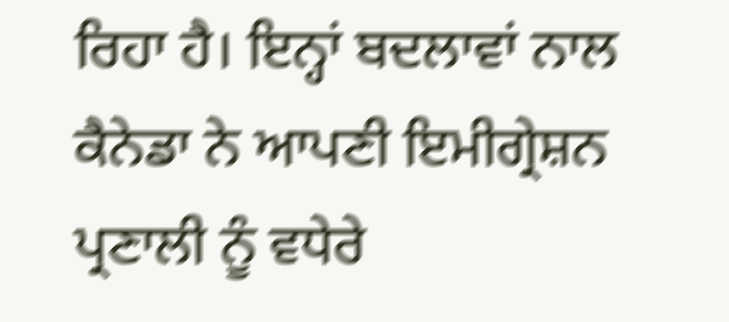ਰਿਹਾ ਹੈ। ਇਨ੍ਹਾਂ ਬਦਲਾਵਾਂ ਨਾਲ ਕੈਨੇਡਾ ਨੇ ਆਪਣੀ ਇਮੀਗ੍ਰੇਸ਼ਨ ਪ੍ਰਣਾਲੀ ਨੂੰ ਵਧੇਰੇ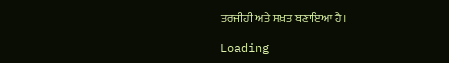ਤਰਜੀਹੀ ਅਤੇ ਸਖ਼ਤ ਬਣਾਇਆ ਹੈ।

Loading